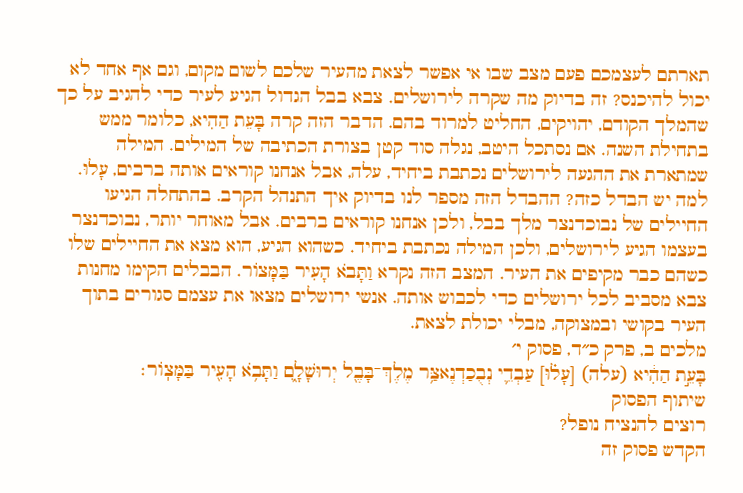תארתם לעצמכם פעם מצב שבו אי אפשר לצאת מהעיר שלכם לשום מקום, וגם אף אחד לא יכול להיכנס? זה בדיוק מה שקרה לירושלים. צבא בבל הגדול הגיע לעיר כדי להגיב על כך שהמלך הקודם, יהויקים, החליט למרוד בהם. הדבר הזה קרה בָּעֵת הַהִיא, כלומר ממש בתחילת השנה. אם נסתכל היטב, נגלה סוד קטן בצורת הכתיבה של המילים. המילה שמתארת את ההגעה לירושלים נכתבת ביחיד, עלה, אבל אנחנו קוראים אותה ברבים, עָלוּ. למה יש הבדל כזה? ההבדל הזה מספר לנו בדיוק איך התנהל הקרב. בהתחלה הגיעו החיילים של נבוכדנצר מלך בבל, ולכן אנחנו קוראים ברבים. אבל מאוחר יותר, נבוכדנצר בעצמו הגיע לירושלים, ולכן המילה נכתבת ביחיד. כשהוא הגיע, הוא מצא את החיילים שלו כשהם כבר מקיפים את העיר. המצב הזה נקרא וַתָּבֹא הָעִיר בַּמָּצוֹר. הבבלים הקימו מחנות צבא מסביב לכל ירושלים כדי לכבוש אותה. אנשי ירושלים מצאו את עצמם סגורים בתוך העיר בקושי ובמצוקה, מבלי יכולת לצאת.
מלכים ב, פרק כ״ד, פסוק י׳
בָּעֵ֣ת הַהִ֔יא (עלה) [עָל֗וּ] עַבְדֵ֛י נְבֻכַדְנֶאצַּ֥ר מֶלֶךְ־בָּבֶ֖ל יְרוּשָׁלָ֑͏ִם וַתָּבֹ֥א הָעִ֖יר בַּמָּצֽוֹר׃
שיתוף הפסוק
רוצים להנציח נופל?
הקדש פסוק זה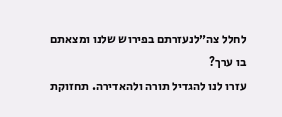לחלל צה״לנעזרתם בפירוש שלנו ומצאתם בו ערך?
עזרו לנו להגדיל תורה ולהאדירה. תחזוקת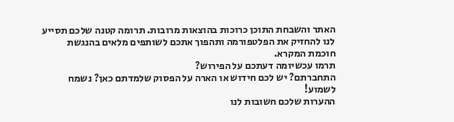האתר והשבחת התוכן כרוכות בהוצאות מרובות. תרומה קטנה שלכם תסייע לנו להחזיק את הפלטפורמה ותהפוך אתכם לשותפים מלאים בהנגשת חוכמת המקרא.
תרמו עכשיומה דעתכם על הפירוש?
התחברתם? יש לכם חידוש או הארה על הפסוק שלמדתם כאן? נשמח לשמוע!
ההערות שלכם חשובות לנו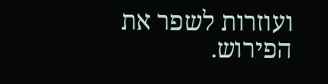ועוזרות לשפר את הפירוש.